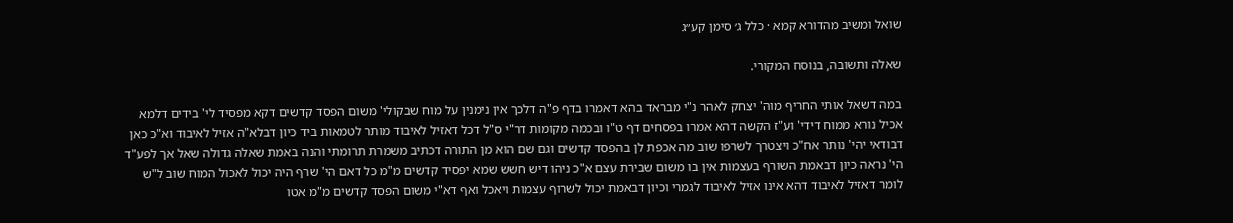שואל ומשיב מהדורא קמא · כלל ג׳ סימן קע״ג

שאלה ותשובה, בנוסח המקורי.

במה דשאל אותי החריף מוה' יצחק לאהר נ"י מבראד בהא דאמרו בדף פ"ה דלכך אין נימנין על מוח שבקולי' משום הפסד קדשים דקא מפסיד לי' בידים דלמא אכיל נורא ממוח דידי' וע"ז הקשה דהא אמרו בפסחים דף ט"ו ובכמה מקומות דר"י ס"ל דכל דאזיל לאיבוד מותר לטמאות ביד כיון דבלא"ה אזיל לאיבוד וא"כ כאן דבודאי יהי' נותר אח"כ ויצטרך לשרפו שוב מה אכפת לן בהפסד קדשים וגם שם הוא מן התורה דכתיב משמרת תרומתי והנה באמת שאלה גדולה שאל אך לפע"ד הי' נראה כיון דבאמת השורף בעצמות אין בו משום שבירת עצם א"כ ניהו דיש חשש שמא יפסיד קדשים מ"מ כל דאם הי' שרף היה יכול לאכול המוח שוב ל"ש לומר דאזיל לאיבוד דהא אינו אזיל לאיבוד לגמרי וכיון דבאמת יכול לשרוף עצמות ויאכל ואף דא"י משום הפסד קדשים מ"מ אטו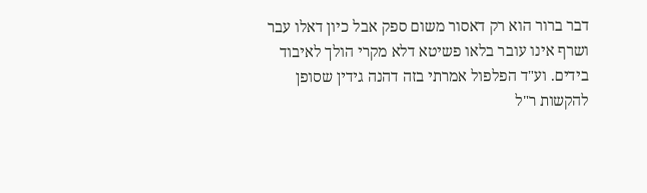דבר ברור הוא רק דאסור משום ספק אבל כיון דאלו עבר ושרף אינו עובר בלאו פשיטא דלא מקרי הולך לאיבוד בידים. וע"ד הפלפול אמרתי בזה דהנה גידין שסופן להקשות ר"ל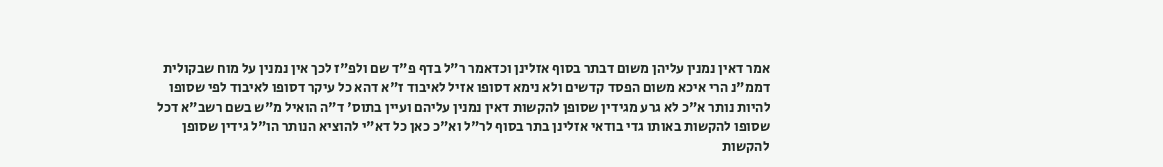אמר דאין נמנין עליהן משום דבתר בסוף אזלינן וכדאמר ר"ל בדף פ"ד שם ולפ"ז לכך אין נמנין על מוח שבקולית דממ"נ הרי איכא משום הפסד קדשים ולא נימא דסופו אזיל לאיבוד ז"א דהא כל עיקר דסופו לאיבוד לפי שסופו להיות נותר א"כ לא גרע מגידין שסופן להקשות דאין נמנין עליהם ועיין בתוס' ד"ה הואיל מ"ש בשם רשב"א דכל שסופו להקשות באותו גדי בודאי אזלינן בתר בסוף לר"ל וא"כ כאן כל דא"י להוציא הנותר הו"ל גידין שסופן להקשות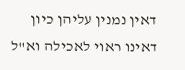דאין נמנין עליהן כיון דאינו ראוי לאכילה וא"ל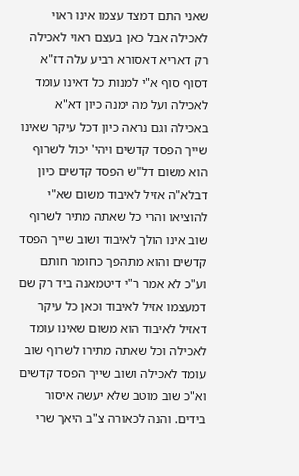שאני התם דמצד עצמו אינו ראוי לאכילה אבל כאן בעצם ראוי לאכילה רק דאריא דאסורא רביע עלה דז"א דסוף סוף א"י למנות כל דאינו עומד לאכילה ועל מה ימנה כיון דא"א באכילה וגם נראה כיון דכל עיקר שאינו שייך הפסד קדשים ויהי' יכול לשרוף הוא משום דל"ש הפסד קדשים כיון דבלא"ה אזיל לאיבוד משום שא"י להוציאו והרי כל שאתה מתיר לשרוף שוב אינו הולך לאיבוד ושוב שייך הפסד קדשים והוא מתהפך כחומר חותם וע"כ לא אמר ר"י דיטמאנה ביד רק שם דמעצמו אזיל לאיבוד וכאן כל עיקר דאזיל לאיבוד הוא משום שאינו עומד לאכילה וכל שאתה מתירו לשרוף שוב עומד לאכילה ושוב שייך הפסד קדשים וא"כ שוב מוטב שלא יעשה איסור בידים. והנה לכאורה צ"ב היאך שרי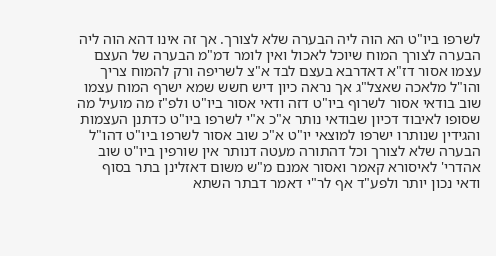לשרפו ביו"ט הא הוה ליה הבערה שלא לצורך. אך זה אינו דהא הוה ליה הבערה לצורך המוח שיוכל לאכול ואין לומר דמ"מ הבערה של העצם עצמו אסור דז"א דאדרבא בעצם לבד א"צ לשריפה ורק להמוח צריך והו"ל מלאכה שאצל"ג אך נראה כיון דיש חשש שמא ישרף המוח עצמו שוב בודאי אסור לשרוף ביו"ט דזה ודאי אסור ביו"ט ולפ"ז מה מועיל מה שסופו לאיבוד דכיון שבודאי נותר א"כ א"י לשרפו ביו"ט כדתנן העצמות והגידין שנותרו ישרפו למוצאי יו"ט א"כ שוב אסור לשרפו ביו"ט דהו"ל הבערה שלא לצורך וכל דהתורה מעטה דנותר אין שורפין ביו"ט שוב אהדרי' לאיסורא קאמר ואסור אמנם מ"ש משום דאזלינן בתר בסוף ודאי נכון יותר ולפע"ד אף לר"י דאמר דבתר השתא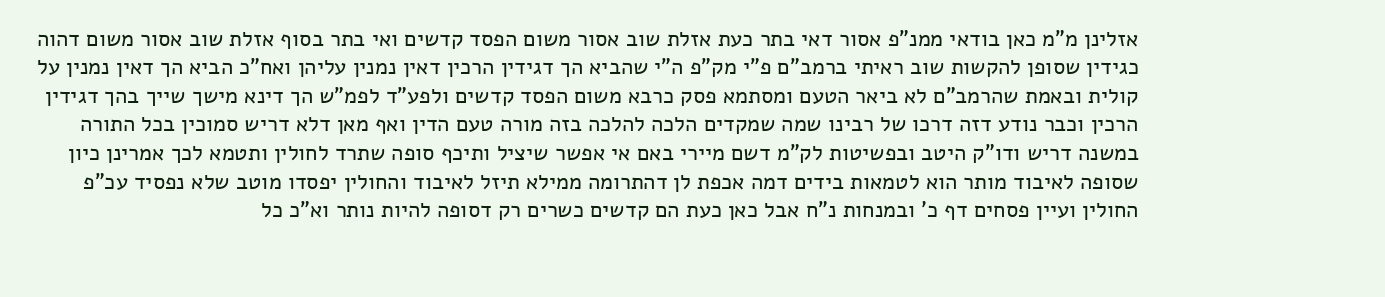אזלינן מ"מ כאן בודאי ממנ"פ אסור דאי בתר כעת אזלת שוב אסור משום הפסד קדשים ואי בתר בסוף אזלת שוב אסור משום דהוה כגידין שסופן להקשות שוב ראיתי ברמב"ם פ"י מק"פ ה"י שהביא הך דגידין הרכין דאין נמנין עליהן ואח"כ הביא הך דאין נמנין על קולית ובאמת שהרמב"ם לא ביאר הטעם ומסתמא פסק כרבא משום הפסד קדשים ולפע"ד לפמ"ש הך דינא מישך שייך בהך דגידין הרכין וכבר נודע דזה דרכו של רבינו שמה שמקדים הלכה להלכה בזה מורה טעם הדין ואף מאן דלא דריש סמוכין בכל התורה במשנה דריש ודו"ק היטב ובפשיטות לק"מ דשם מיירי באם אי אפשר שיציל ותיכף סופה שתרד לחולין ותטמא לכך אמרינן כיון שסופה לאיבוד מותר הוא לטמאות בידים דמה אכפת לן דהתרומה ממילא תיזל לאיבוד והחולין יפסדו מוטב שלא נפסיד עכ"פ החולין ועיין פסחים דף כ' ובמנחות נ"ח אבל כאן כעת הם קדשים כשרים רק דסופה להיות נותר וא"כ כל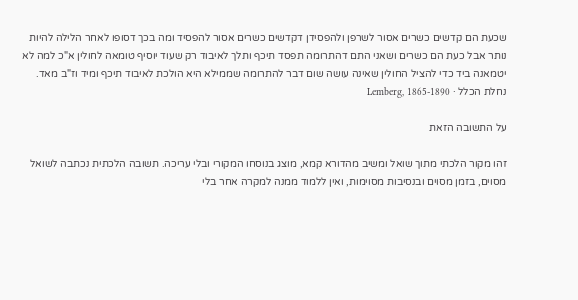שכעת הם קדשים כשרים אסור לשרפן ולהפסידן דקדשים כשרים אסור להפסיד ומה בכך דסופו לאחר הלילה להיות נותר אבל כעת הם כשרים ושאני התם דהתרומה תפסד תיכף ותלך לאיבוד רק שעוד יוסיף טומאה לחולין א"כ למה לא יטמאנה ביד כדי להציל החולין שאינה עושה שום דבר להתרומה שממילא היא הולכת לאיבוד תיכף ומיד וז"ב מאד.
נחלת הכלל · Lemberg, 1865-1890

על התשובה הזאת

זהו מקור הלכתי מתוך שואל ומשיב מהדורא קמא, מוצג בנוסחו המקורי ובלי עריכה. תשובה הלכתית נכתבה לשואל מסוים, בזמן מסוים ובנסיבות מסוימות, ואין ללמוד ממנה למקרה אחר בלי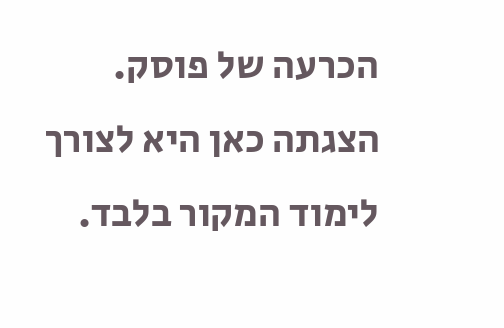הכרעה של פוסק. הצגתה כאן היא לצורך לימוד המקור בלבד.